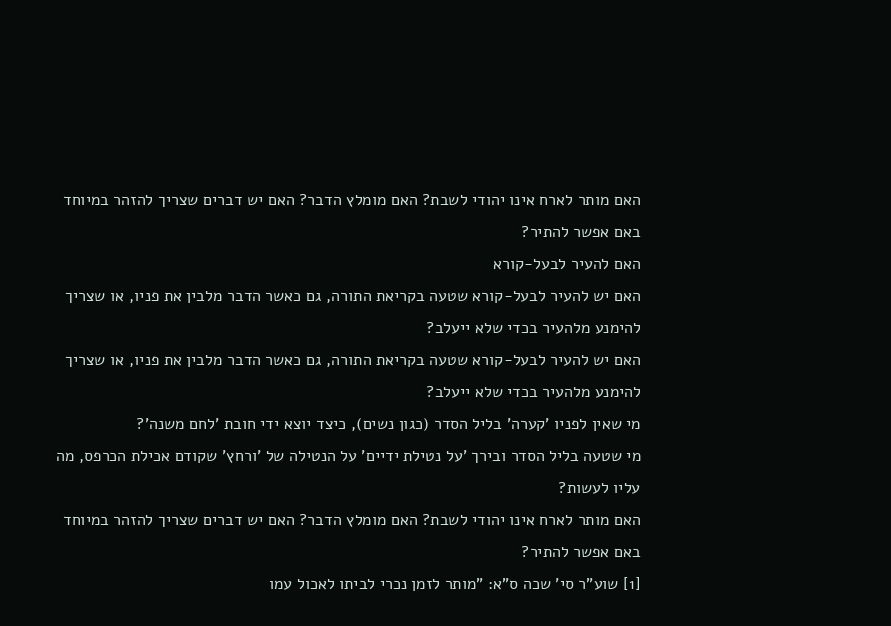האם מותר לארח אינו יהודי לשבת? האם מומלץ הדבר? האם יש דברים שצריך להזהר במיוחד באם אפשר להתיר?
האם להעיר לבעל-קורא
האם יש להעיר לבעל-קורא שטעה בקריאת התורה, גם כאשר הדבר מלבין את פניו, או שצריך להימנע מלהעיר בכדי שלא ייעלב?
האם יש להעיר לבעל-קורא שטעה בקריאת התורה, גם כאשר הדבר מלבין את פניו, או שצריך להימנע מלהעיר בכדי שלא ייעלב?
מי שאין לפניו 'קערה' בליל הסדר (כגון נשים), כיצד יוצא ידי חובת 'לחם משנה'?
מי שטעה בליל הסדר ובירך 'על נטילת ידיים' על הנטילה של 'ורחץ' שקודם אכילת הכרפס, מה עליו לעשות?
האם מותר לארח אינו יהודי לשבת? האם מומלץ הדבר? האם יש דברים שצריך להזהר במיוחד באם אפשר להתיר?
[1] שוע"ר סי' שכה ס"א: "מותר לזמן נכרי לביתו לאכול עמו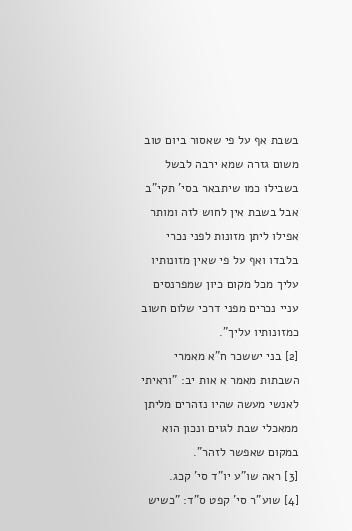בשבת אף על פי שאסור ביום טוב משום גזרה שמא ירבה לבשל בשבילו כמו שיתבאר בסי' תקי"ב אבל בשבת אין לחוש לזה ומותר אפילו ליתן מזונות לפני נכרי בלבדו ואף על פי שאין מזונותיו עליך מכל מקום כיון שמפרנסים עניי נכרים מפני דרכי שלום חשוב כמזונותיו עליך".
[2] בני יששכר ח"א מאמרי השבתות מאמר א אות יב: "וראיתי לאנשי מעשה שהיו נזהרים מליתן ממאכלי שבת לגוים ונכון הוא במקום שאפשר לזהר".
[3] ראה שו"ע יו"ד סי' קכג.
[4] שוע"ר סי' קפט ס"ד: "כשיש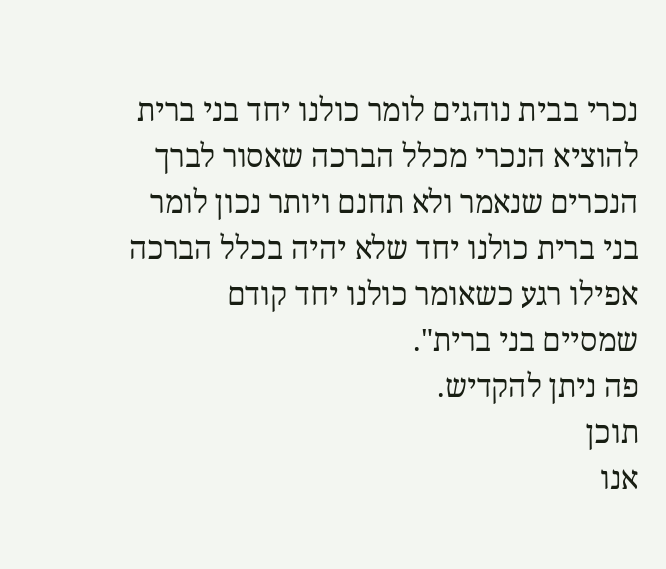נכרי בבית נוהגים לומר כולנו יחד בני ברית להוציא הנכרי מכלל הברכה שאסור לברך הנכרים שנאמר ולא תחנם ויותר נכון לומר בני ברית כולנו יחד שלא יהיה בכלל הברכה אפילו רגע כשאומר כולנו יחד קודם שמסיים בני ברית".
פה ניתן להקדיש.
תוכן
אנו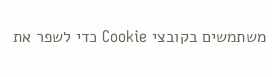משתמשים בקובצי Cookie כדי לשפר את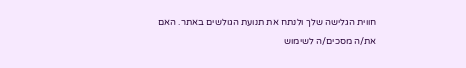חווית הגלישה שלך ולנתח את תנועת הגולשים באתר. האם את/ה מסכים/ה לשימוש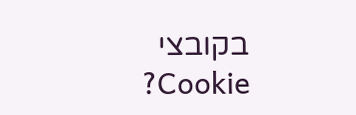בקובצי Cookie?